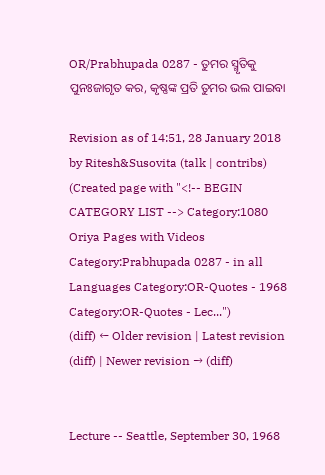OR/Prabhupada 0287 - ତୁମର ସ୍ମୃତିକୁ ପୁନଃଜାଗୃତ କର, କୃଷ୍ଣଙ୍କ ପ୍ରତି ତୁମର ଭଲ ପାଇବା

Revision as of 14:51, 28 January 2018 by Ritesh&Susovita (talk | contribs) (Created page with "<!-- BEGIN CATEGORY LIST --> Category:1080 Oriya Pages with Videos Category:Prabhupada 0287 - in all Languages Category:OR-Quotes - 1968 Category:OR-Quotes - Lec...")
(diff) ← Older revision | Latest revision (diff) | Newer revision → (diff)


Lecture -- Seattle, September 30, 1968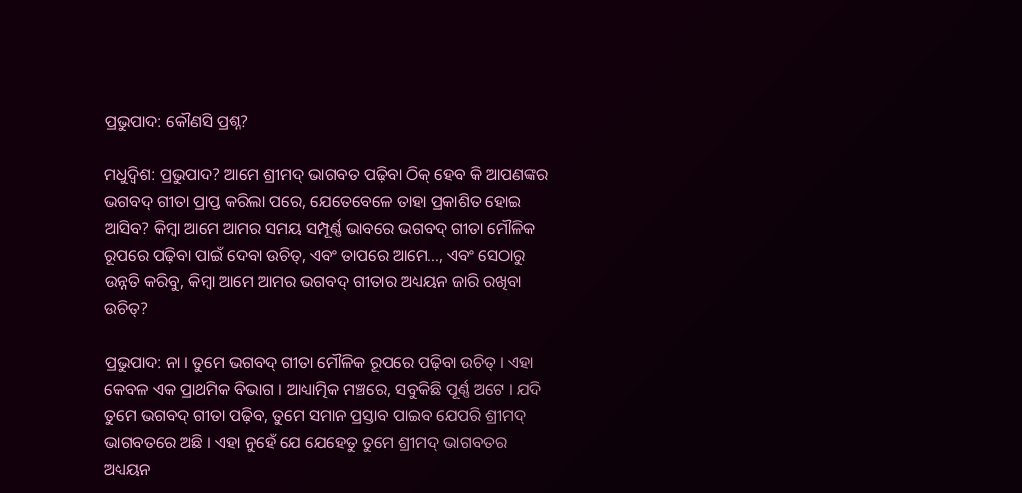ପ୍ରଭୁପାଦ: କୌଣସି ପ୍ରଶ୍ନ?

ମଧୁଦ୍ଵିଶ: ପ୍ରଭୁପାଦ? ଆମେ ଶ୍ରୀମଦ୍ ଭାଗବତ ପଢ଼ିବା ଠିକ୍ ହେବ କି ଆପଣଙ୍କର ଭଗବଦ୍ ଗୀତା ପ୍ରାପ୍ତ କରିଲା ପରେ, ଯେତେବେଳେ ତାହା ପ୍ରକାଶିତ ହୋଇ ଆସିବ? କିମ୍ଵା ଆମେ ଆମର ସମୟ ସମ୍ପୂର୍ଣ୍ଣ ଭାବରେ ଭଗବଦ୍ ଗୀତା ମୌଳିକ ରୂପରେ ପଢ଼ିବା ପାଇଁ ଦେବା ଉଚିତ୍, ଏବଂ ତାପରେ ଆମେ..., ଏବଂ ସେଠାରୁ ଉନ୍ନତି କରିବୁ, କିମ୍ଵା ଆମେ ଆମର ଭଗବଦ୍ ଗୀତାର ଅଧ୍ୟୟନ ଜାରି ରଖିବା ଉଚିତ୍?

ପ୍ରଭୁପାଦ: ନା । ତୁମେ ଭଗବଦ୍ ଗୀତା ମୌଳିକ ରୂପରେ ପଢ଼ିବା ଉଚିତ୍ । ଏହା କେବଳ ଏକ ପ୍ରାଥମିକ ବିଭାଗ । ଆଧ୍ୟାତ୍ମିକ ମଞ୍ଚରେ, ସବୁକିଛି ପୂର୍ଣ୍ଣ ଅଟେ । ଯଦି ତୁମେ ଭଗବଦ୍ ଗୀତା ପଢ଼ିବ, ତୁମେ ସମାନ ପ୍ରସ୍ତାବ ପାଇବ ଯେପରି ଶ୍ରୀମଦ୍ ଭାଗବତରେ ଅଛି । ଏହା ନୁହେଁ ଯେ ଯେହେତୁ ତୁମେ ଶ୍ରୀମଦ୍ ଭାଗବତର ଅଧ୍ୟୟନ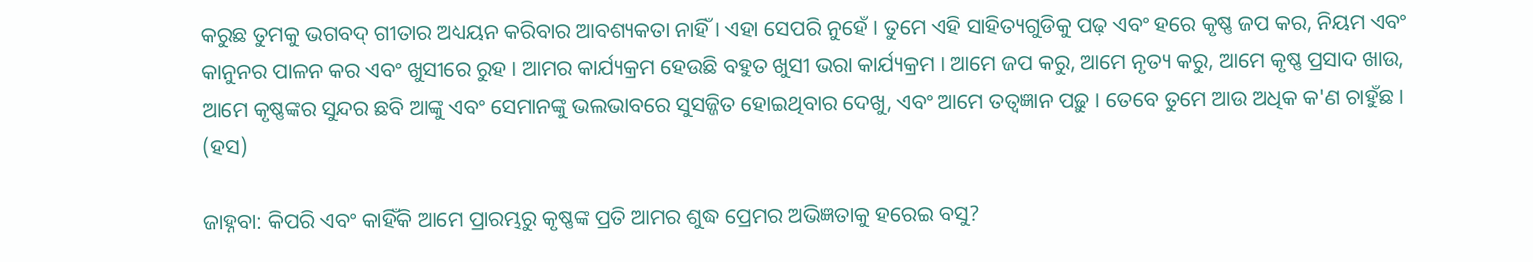କରୁଛ ତୁମକୁ ଭଗବଦ୍ ଗୀତାର ଅଧ୍ୟୟନ କରିବାର ଆବଶ୍ୟକତା ନାହିଁ । ଏହା ସେପରି ନୁହେଁ । ତୁମେ ଏହି ସାହିତ୍ୟଗୁଡିକୁ ପଢ଼ ଏବଂ ହରେ କୃଷ୍ଣ ଜପ କର, ନିୟମ ଏବଂ କାନୁନର ପାଳନ କର ଏବଂ ଖୁସୀରେ ରୁହ । ଆମର କାର୍ଯ୍ୟକ୍ରମ ହେଉଛି ବହୁତ ଖୁସୀ ଭରା କାର୍ଯ୍ୟକ୍ରମ । ଆମେ ଜପ କରୁ, ଆମେ ନୃତ୍ୟ କରୁ, ଆମେ କୃଷ୍ଣ ପ୍ରସାଦ ଖାଉ, ଆମେ କୃଷ୍ଣଙ୍କର ସୁନ୍ଦର ଛବି ଆଙ୍କୁ ଏବଂ ସେମାନଙ୍କୁ ଭଲଭାବରେ ସୁସଜ୍ଜିତ ହୋଇଥିବାର ଦେଖୁ, ଏବଂ ଆମେ ତତ୍ଵଜ୍ଞାନ ପଢ଼ୁ । ତେବେ ତୁମେ ଆଉ ଅଧିକ କ'ଣ ଚାହୁଁଛ । (ହସ)

ଜାହ୍ନବା: କିପରି ଏବଂ କାହିଁକି ଆମେ ପ୍ରାରମ୍ଭରୁ କୃଷ୍ଣଙ୍କ ପ୍ରତି ଆମର ଶୁଦ୍ଧ ପ୍ରେମର ଅଭିଜ୍ଞତାକୁ ହରେଇ ବସୁ?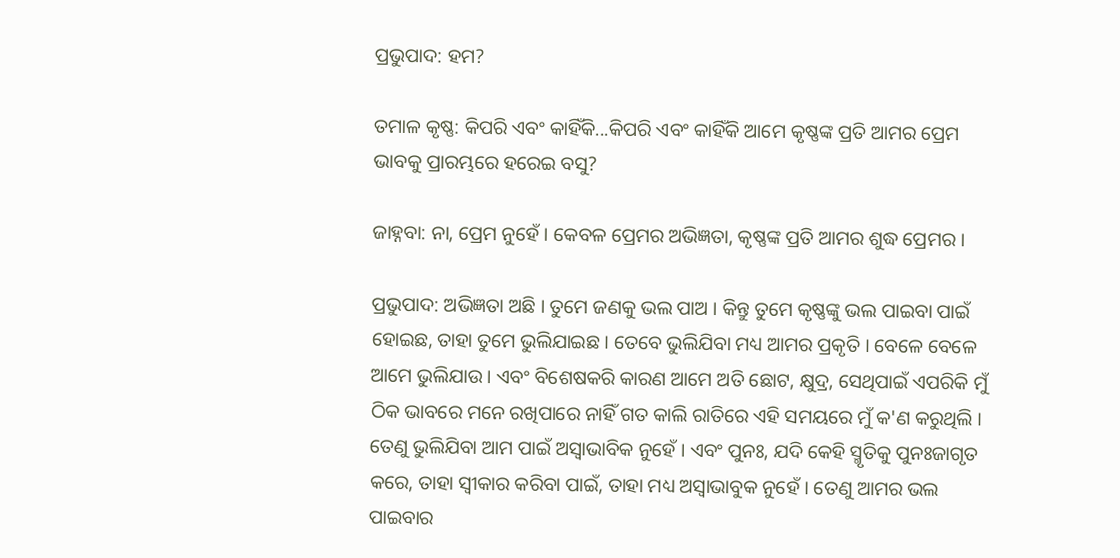ପ୍ରଭୁପାଦ: ହମ?

ତମାଳ କୃଷ୍ଣ: କିପରି ଏବଂ କାହିଁକି...କିପରି ଏବଂ କାହିଁକି ଆମେ କୃଷ୍ଣଙ୍କ ପ୍ରତି ଆମର ପ୍ରେମ ଭାବକୁ ପ୍ରାରମ୍ଭରେ ହରେଇ ବସୁ?

ଜାହ୍ନବା: ନା, ପ୍ରେମ ନୁହେଁ । କେବଳ ପ୍ରେମର ଅଭିଜ୍ଞତା, କୃଷ୍ଣଙ୍କ ପ୍ରତି ଆମର ଶୁଦ୍ଧ ପ୍ରେମର ।

ପ୍ରଭୁପାଦ: ଅଭିଜ୍ଞତା ଅଛି । ତୁମେ ଜଣକୁ ଭଲ ପାଅ । କିନ୍ତୁ ତୁମେ କୃଷ୍ଣଙ୍କୁ ଭଲ ପାଇବା ପାଇଁ ହୋଇଛ, ତାହା ତୁମେ ଭୁଲିଯାଇଛ । ତେବେ ଭୁଲିଯିବା ମଧ୍ୟ ଆମର ପ୍ରକୃତି । ବେଳେ ବେଳେ ଆମେ ଭୁଲିଯାଉ । ଏବଂ ବିଶେଷକରି କାରଣ ଆମେ ଅତି ଛୋଟ, କ୍ଷୁଦ୍ର, ସେଥିପାଇଁ ଏପରିକି ମୁଁ ଠିକ ଭାବରେ ମନେ ରଖିପାରେ ନାହିଁ ଗତ କାଲି ରାତିରେ ଏହି ସମୟରେ ମୁଁ କ'ଣ କରୁଥିଲି । ତେଣୁ ଭୁଲିଯିବା ଆମ ପାଇଁ ଅସ୍ଵାଭାବିକ ନୁହେଁ । ଏବଂ ପୁନଃ, ଯଦି କେହି ସ୍ମୃତିକୁ ପୁନଃଜାଗୃତ କରେ, ତାହା ସ୍ଵୀକାର କରିବା ପାଇଁ, ତାହା ମଧ୍ୟ ଅସ୍ଵାଭାବୁକ ନୁହେଁ । ତେଣୁ ଆମର ଭଲ ପାଇବାର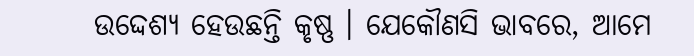ଉଦ୍ଦେଶ୍ୟ ହେଉଛନ୍ତି କୃଷ୍ଣ । ଯେକୌଣସି ଭାବରେ, ଆମେ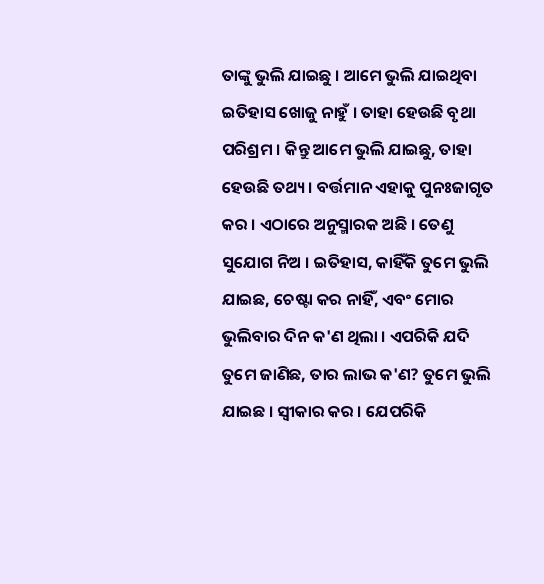ତାଙ୍କୁ ଭୁଲି ଯାଇଛୁ । ଆମେ ଭୁଲି ଯାଇଥିବା ଇତିହାସ ଖୋଜୁ ନାହୁଁ । ତାହା ହେଉଛି ବୃଥା ପରିଶ୍ରମ । କିନ୍ତୁ ଆମେ ଭୁଲି ଯାଇଛୁ, ତାହା ହେଉଛି ତଥ୍ୟ । ବର୍ତ୍ତମାନ ଏହାକୁ ପୁନଃଜାଗୃତ କର । ଏଠାରେ ଅନୁସ୍ମାରକ ଅଛି । ତେଣୁ ସୁଯୋଗ ନିଅ । ଇତିହାସ, କାହିଁକି ତୁମେ ଭୁଲି ଯାଇଛ, ଚେଷ୍ଟା କର ନାହିଁ, ଏବଂ ମୋର ଭୁଲିବାର ଦିନ କ'ଣ ଥିଲା । ଏପରିକି ଯଦି ତୁମେ ଜାଣିଛ, ତାର ଲାଭ କ'ଣ? ତୁମେ ଭୁଲି ଯାଇଛ । ସ୍ଵୀକାର କର । ଯେପରିକି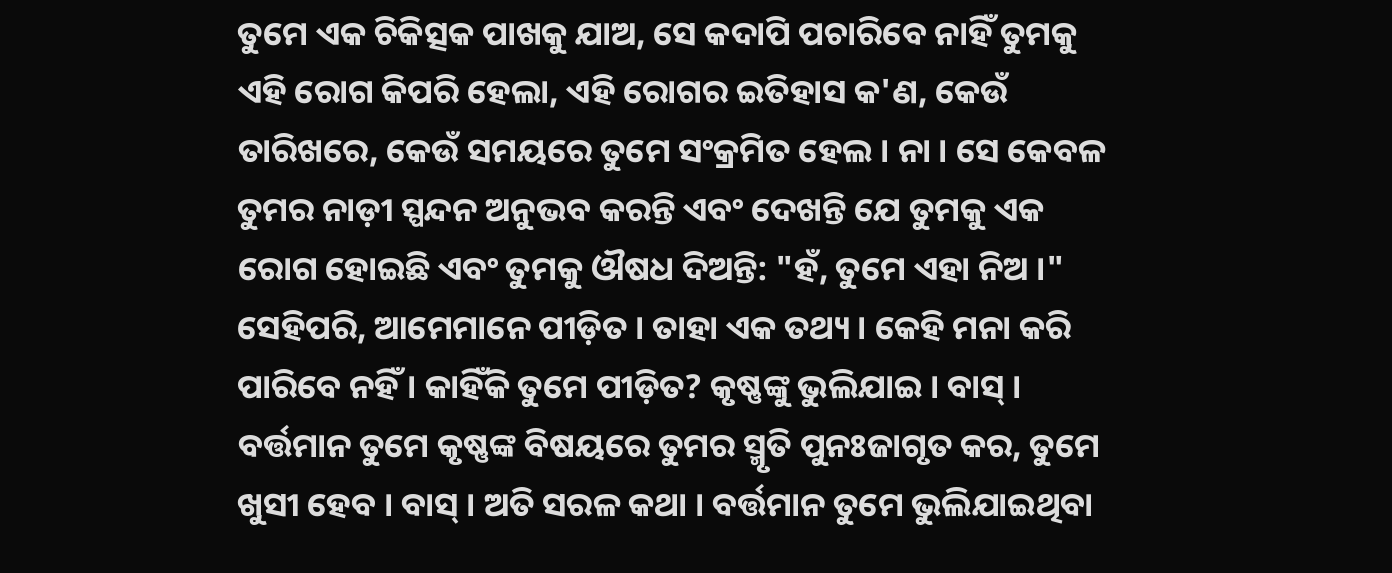ତୁମେ ଏକ ଚିକିତ୍ସକ ପାଖକୁ ଯାଅ, ସେ କଦାପି ପଚାରିବେ ନାହିଁ ତୁମକୁ ଏହି ରୋଗ କିପରି ହେଲା, ଏହି ରୋଗର ଇତିହାସ କ'ଣ, କେଉଁ ତାରିଖରେ, କେଉଁ ସମୟରେ ତୁମେ ସଂକ୍ରମିତ ହେଲ । ନା । ସେ କେବଳ ତୁମର ନାଡ଼ୀ ସ୍ପନ୍ଦନ ଅନୁଭବ କରନ୍ତି ଏବଂ ଦେଖନ୍ତି ଯେ ତୁମକୁ ଏକ ରୋଗ ହୋଇଛି ଏବଂ ତୁମକୁ ଔଷଧ ଦିଅନ୍ତି: "ହଁ, ତୁମେ ଏହା ନିଅ ।" ସେହିପରି, ଆମେମାନେ ପୀଡ଼ିତ । ତାହା ଏକ ତଥ୍ୟ । କେହି ମନା କରି ପାରିବେ ନହିଁ । କାହିଁକି ତୁମେ ପୀଡ଼ିତ? କୃଷ୍ଣଙ୍କୁ ଭୁଲିଯାଇ । ବାସ୍ । ବର୍ତ୍ତମାନ ତୁମେ କୃଷ୍ଣଙ୍କ ବିଷୟରେ ତୁମର ସ୍ମୃତି ପୁନଃଜାଗୃତ କର, ତୁମେ ଖୁସୀ ହେବ । ବାସ୍ । ଅତି ସରଳ କଥା । ବର୍ତ୍ତମାନ ତୁମେ ଭୁଲିଯାଇଥିବା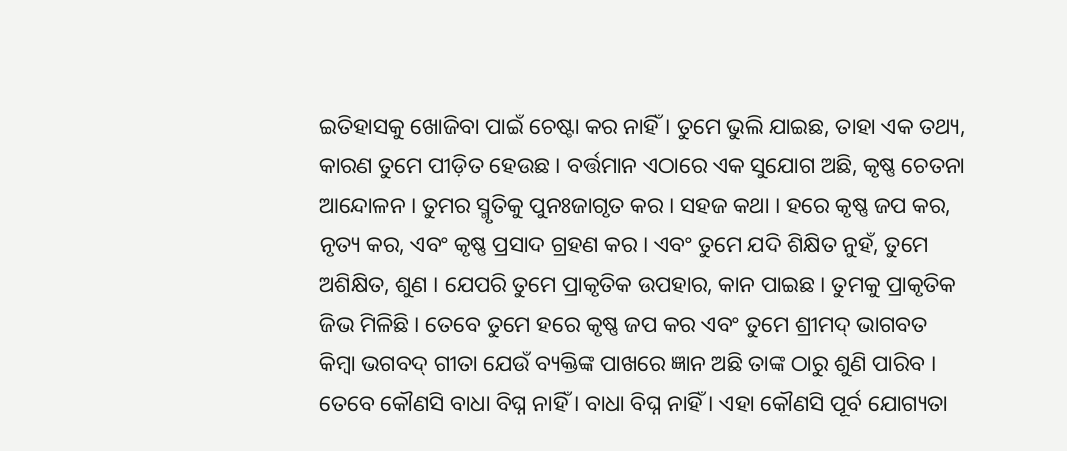ଇତିହାସକୁ ଖୋଜିବା ପାଇଁ ଚେଷ୍ଟା କର ନାହିଁ । ତୁମେ ଭୁଲି ଯାଇଛ, ତାହା ଏକ ତଥ୍ୟ, କାରଣ ତୁମେ ପୀଡ଼ିତ ହେଉଛ । ବର୍ତ୍ତମାନ ଏଠାରେ ଏକ ସୁଯୋଗ ଅଛି, କୃଷ୍ଣ ଚେତନା ଆନ୍ଦୋଳନ । ତୁମର ସ୍ମୃତିକୁ ପୁନଃଜାଗୃତ କର । ସହଜ କଥା । ହରେ କୃଷ୍ଣ ଜପ କର, ନୃତ୍ୟ କର, ଏବଂ କୃଷ୍ଣ ପ୍ରସାଦ ଗ୍ରହଣ କର । ଏବଂ ତୁମେ ଯଦି ଶିକ୍ଷିତ ନୁହଁ, ତୁମେ ଅଶିକ୍ଷିତ, ଶୁଣ । ଯେପରି ତୁମେ ପ୍ରାକୃତିକ ଉପହାର, କାନ ପାଇଛ । ତୁମକୁ ପ୍ରାକୃତିକ ଜିଭ ମିଳିଛି । ତେବେ ତୁମେ ହରେ କୃଷ୍ଣ ଜପ କର ଏବଂ ତୁମେ ଶ୍ରୀମଦ୍ ଭାଗବତ କିମ୍ଵା ଭଗବଦ୍ ଗୀତା ଯେଉଁ ବ୍ୟକ୍ତିଙ୍କ ପାଖରେ ଜ୍ଞାନ ଅଛି ତାଙ୍କ ଠାରୁ ଶୁଣି ପାରିବ । ତେବେ କୌଣସି ବାଧା ବିଘ୍ନ ନାହିଁ । ବାଧା ବିଘ୍ନ ନାହିଁ । ଏହା କୌଣସି ପୂର୍ବ ଯୋଗ୍ୟତା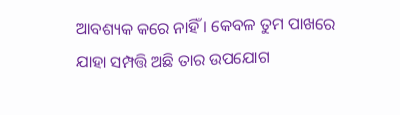ଆବଶ୍ୟକ କରେ ନାହିଁ । କେବଳ ତୁମ ପାଖରେ ଯାହା ସମ୍ପତ୍ତି ଅଛି ତାର ଉପଯୋଗ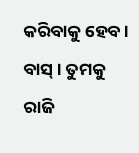କରିବାକୁ ହେବ । ବାସ୍ । ତୁମକୁ ରାଜି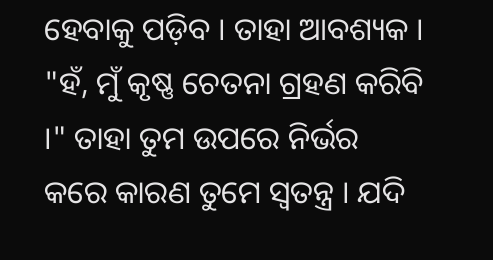ହେବାକୁ ପଡ଼ିବ । ତାହା ଆବଶ୍ୟକ । "ହଁ, ମୁଁ କୃଷ୍ଣ ଚେତନା ଗ୍ରହଣ କରିବି ।" ତାହା ତୁମ ଉପରେ ନିର୍ଭର କରେ କାରଣ ତୁମେ ସ୍ଵତନ୍ତ୍ର । ଯଦି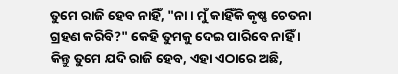ତୁମେ ରାଜି ହେବ ନାହିଁ, "ନା । ମୁଁ କାହିଁକି କୃଷ୍ଣ ଚେତନା ଗ୍ରହଣ କରିବି?" କେହି ତୁମକୁ ଦେଇ ପାରିବେ ନାହିଁ । କିନ୍ତୁ ତୁମେ ଯଦି ରାଜି ହେବ, ଏହା ଏଠାରେ ଅଛି,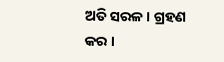ଅତି ସରଳ । ଗ୍ରହଣ କର ।